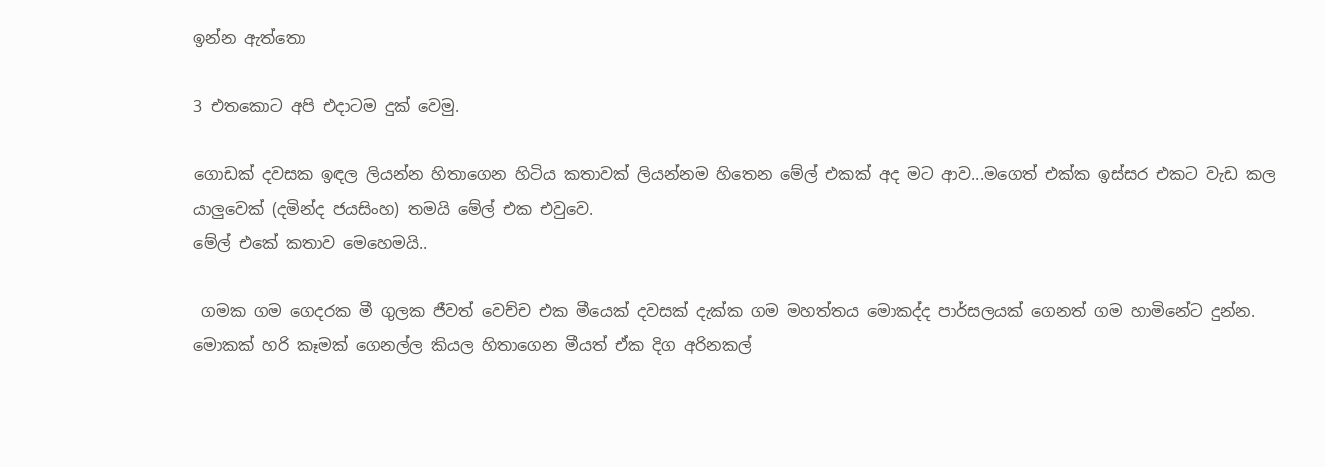ඉන්න ඇත්තො

3 එතකොට අපි එදාටම දුක් වෙමු.

ගොඩක් දවසක ඉඳල ලියන්න හිතාගෙන හිටිය කතාවක් ලියන්නම හිතෙන මේල් එකක් අද මට ආව...මගෙත් එක්ක ඉස්සර එකට වැඩ කල යාලුවෙක් (දමින්ද ජයසිංහ) තමයි මේල් එක එවුවෙ.
මේල් එකේ කතාව මෙහෙමයි..

 ගමක ගම ගෙදරක මී ගුලක ජීවත් වෙච්ච එක මීයෙක් දවසක් දැක්ක ගම මහත්තය මොකද්ද පාර්සලයක් ගෙනත් ගම හාමිනේට දුන්න.   මොකක් හරි කෑමක් ගෙනල්ල කියල හිතාගෙන මීයත් ඒක දිග අරිනකල්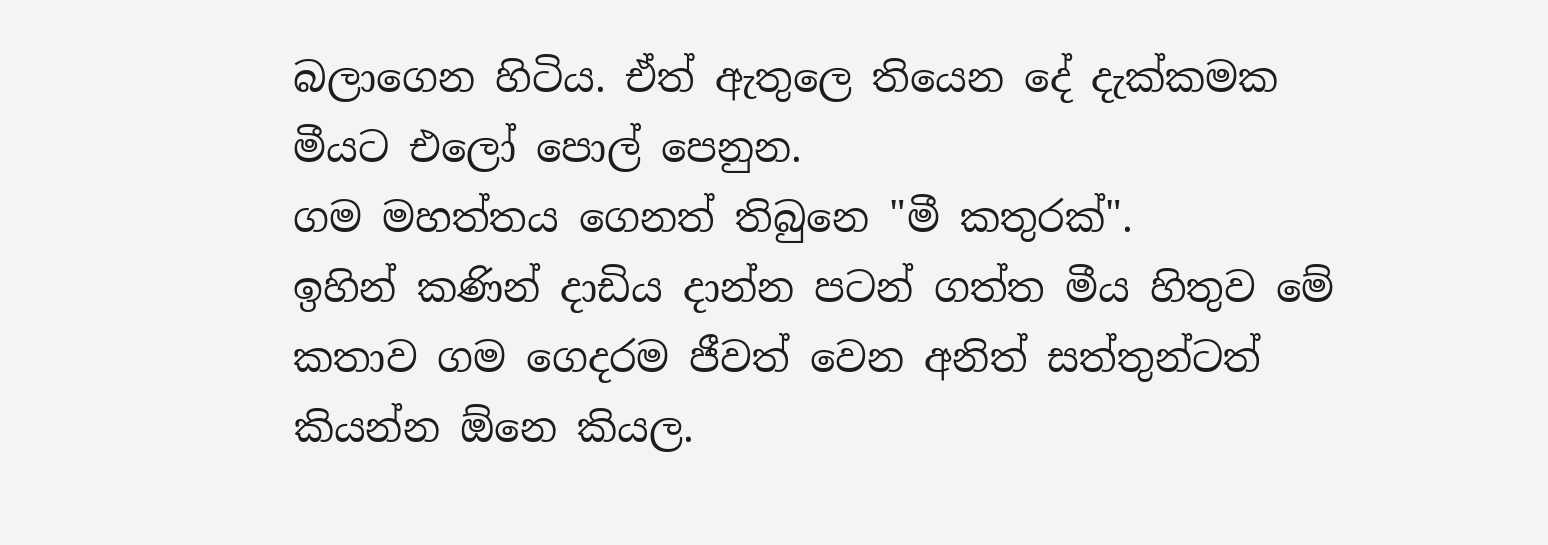බලාගෙන හිටිය. ඒත් ඇතුලෙ තියෙන දේ දැක්කමක මීයට එලෝ පොල් පෙනුන.
ගම මහත්තය ගෙනත් තිබුනෙ "මී කතුරක්".
ඉහින් කණින් දාඩිය දාන්න පටන් ගත්ත මීය හිතුව මේ කතාව ගම ගෙදරම ජීවත් වෙන අනිත් සත්තුන්ටත් කියන්න ඕනෙ කියල.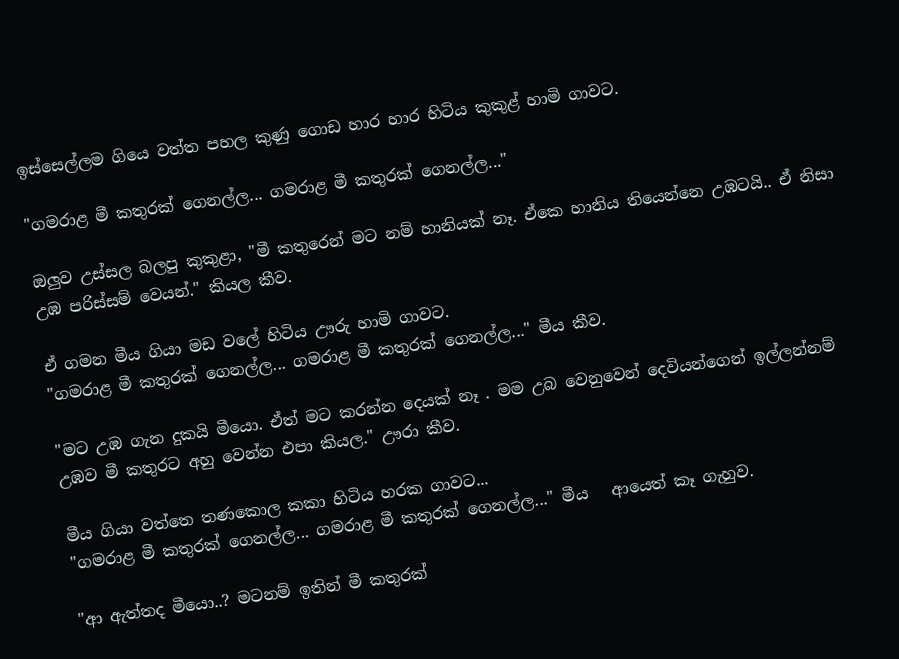ඉස්සෙල්ලම ගියෙ වත්ත පහල කුණු ගොඩ හාර හාර හිටිය කුකුළ් හාමි ගාවට.

"ගමරාළ මී කතුරක් ගෙනල්ල... ගමරාළ මී කතුරක් ගෙනල්ල..."

ඔලුව උස්සල බලපු කුකුළා, "මී කතුරෙන් මට නම් හානියක් නෑ. ඒකෙ හානිය තියෙන්නෙ උඹටයි.. ඒ නිසා උඹ පරිස්සම් වෙයන්." කියල කීව.

ඒ ගමන මීය ගියා මඩ වලේ හිටිය ඌරු හාමි ගාවට.
"ගමරාළ මී කතුරක් ගෙනල්ල... ගමරාළ මී කතුරක් ගෙනල්ල..." මීය කීව.

"මට උඹ ගැන දුකයි මීයො. ඒත් මට කරන්න දෙයක් නෑ . මම උබ වෙනුවෙන් දෙවියන්ගෙන් ඉල්ලන්නම් උඹව මී කතුරට අහු වෙන්න එපා කියල." ඌරා කීව.

මීය ගියා වත්තෙ තණකොල කකා හිටිය හරක ගාවට...
"ගමරාළ මී කතුරක් ගෙනල්ල... ගමරාළ මී කතුරක් ගෙනල්ල..." මීය   ආයෙත් කෑ ගැහුව.

"ආ ඇත්තද මීයො..? මටනම් ඉතින් මී කතුරක්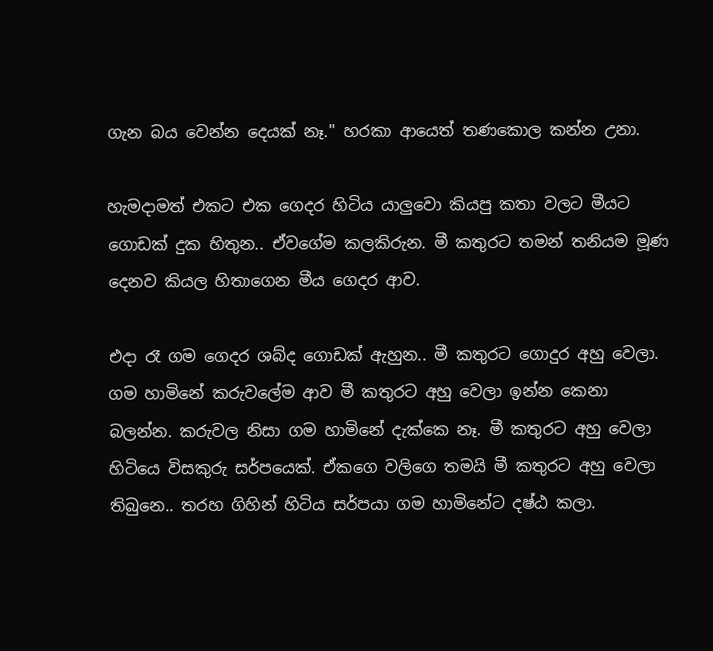ගැන බය වෙන්න දෙයක් නෑ." හරකා ආයෙත් තණකොල කන්න උනා.

හැමදාමත් එකට එක ගෙදර හිටිය යාලුවො කියපු කතා වලට මීයට ගොඩක් දුක හිතුන.. ඒවගේම කලකිරුන. මී කතුරට තමන් තනියම මූණ දෙනව කියල හිතාගෙන මීය ගෙදර ආව.

එදා රෑ ගම ගෙදර ශබ්ද ගොඩක් ඇහුන.. මී කතුරට ගොදුර අහු වෙලා. ගම හාමිනේ කරුවලේම ආව මී කතුරට අහු වෙලා ඉන්න කෙනා බලන්න. කරුවල නිසා ගම හාමිනේ දැක්කෙ නෑ. මී කතුරට අහු වෙලා හිටියෙ විසකුරු සර්පයෙක්. ඒකගෙ වලිගෙ තමයි මී කතුරට අහු වෙලා තිබුනෙ.. තරහ ගිහින් හිටිය සර්පයා ගම හාමිනේට දෂ්ඨ කලා.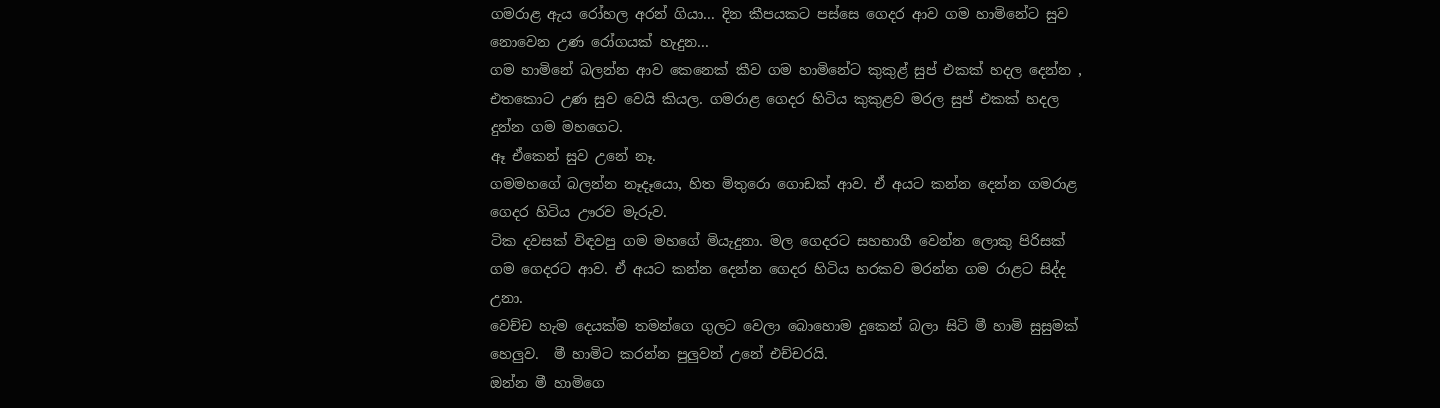ගමරාළ ඇය රෝහල අරන් ගියා... දින කීපයකට පස්සෙ ගෙදර ආව ගම හාමිනේට සුව නොවෙන උණ රෝගයක් හැදුන...
ගම හාමිනේ බලන්න ආව කෙනෙක් කීව ගම හාමිනේට කුකුළ් සුප් එකක් හදල දෙන්න , එතකොට උණ සුව වෙයි කියල. ගමරාළ ගෙදර හිටිය කුකුළව මරල සුප් එකක් හදල දුන්න ගම මහගෙට.
ඈ ඒකෙන් සුව උනේ නෑ.
ගමමහගේ බලන්න නෑදෑයො, හිත මිතුරො ගොඩක් ආව. ඒ අයට කන්න දෙන්න ගමරාළ ගෙදර හිටිය ඌරව මැරුව.
ටික දවසක් විඳවපු ගම මහගේ මියැදුනා. මල ගෙදරට සහභාගී වෙන්න ලොකු පිරිසක් ගම ගෙදරට ආව. ඒ අයට කන්න දෙන්න ගෙදර හිටිය හරකව මරන්න ගම රාළට සිද්ද උනා.
වෙච්ච හැම දෙයක්ම තමන්ගෙ ගුලට වෙලා බොහොම දුකෙන් බලා සිටි මී හාමි සුසුමක් හෙලුව.  මී හාමිට කරන්න පුලුවන් උනේ එච්චරයි.
ඔන්න මී හාමිගෙ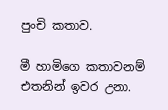පුංචි කතාව.

මී හාමිගෙ කතාවනම් එතනින් ඉවර උනා.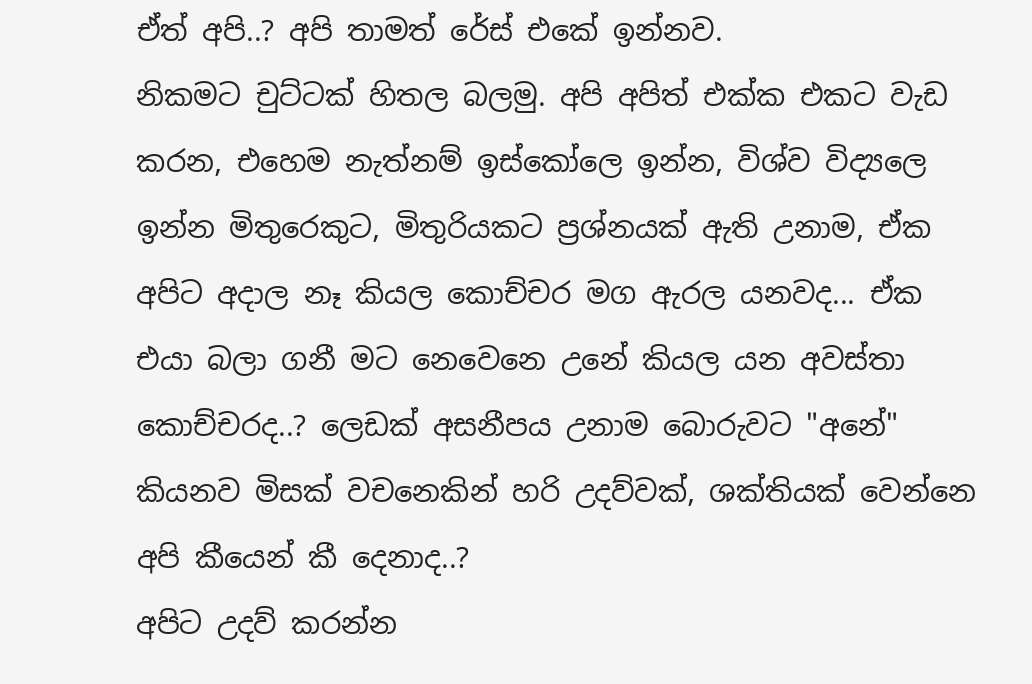ඒත් අපි..? අපි තාමත් රේස් එකේ ඉන්නව.
නිකමට චුට්ටක් හිතල බලමු. අපි අපිත් එක්ක එකට වැඩ කරන, එහෙම නැත්නම් ඉස්කෝලෙ ඉන්න, විශ්ව විද්‍යලෙ ඉන්න මිතුරෙකුට, මිතුරියකට ප්‍රශ්නයක් ඇති උනාම, ඒක අපිට අදාල නෑ කියල කොච්චර මග ඇරල යනවද... ඒක එයා බලා ගනී මට නෙවෙනෙ උනේ කියල යන අවස්තා කොච්චරද..? ලෙඩක් අසනීපය උනාම බොරුවට "අනේ" කියනව මිසක් වචනෙකින් හරි උදව්වක්, ශක්තියක් වෙන්නෙ අපි කීයෙන් කී දෙනාද..?
අපිට උදව් කරන්න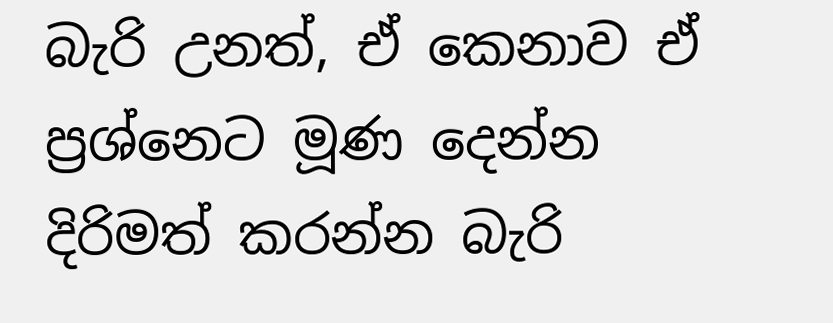බැරි උනත්, ඒ කෙනාව ඒ ප්‍රශ්නෙට මූණ දෙන්න දිරිමත් කරන්න බැරි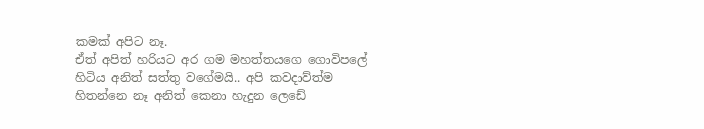කමක් අපිට නෑ.
ඒත් අපිත් හරියට අර ගම මහත්තයගෙ ගොවිපලේ හිටිය අනිත් සත්තු වගේමයි.. අපි කවදාව්ත්ම හිතන්නෙ නෑ අනිත් කෙනා හැදුන ලෙඩේ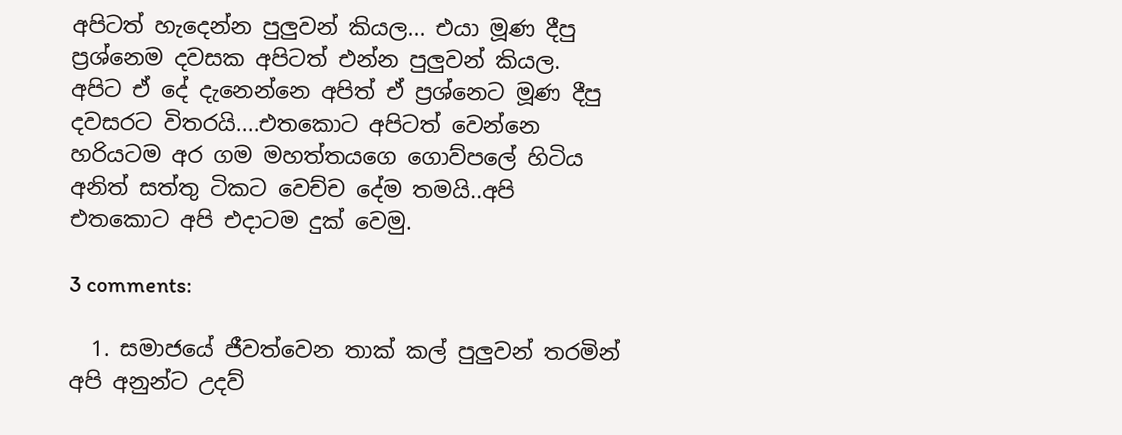අපිටත් හැදෙන්න පුලුවන් කියල... එයා මූණ දීපු ප්‍රශ්නෙම දවසක අපිටත් එන්න පුලුවන් කියල.
අපිට ඒ දේ දැනෙන්නෙ අපිත් ඒ ප්‍රශ්නෙට මූණ දීපු දවසරට විතරයි....එතකොට අපිටත් වෙන්නෙ හරියටම අර ගම මහත්තයගෙ ගොව්පලේ හිටිය අනිත් සත්තු ටිකට වෙච්ච දේම තමයි..අපි එතකොට අපි එදාටම දුක් වෙමු.

3 comments:

  1. සමාජයේ ජීවත්වෙන තාක් කල් පුලුවන් තරමින් අපි අනුන්ට උදව්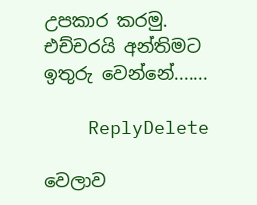උපකාර කරමු. එච්චරයි අන්තිමට ඉතුරු වෙන්නේ.......

    ReplyDelete

වෙලාව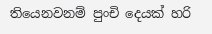තියෙනවනම් පුංචි දෙයක් හරි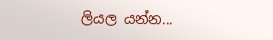ලියල යන්න...